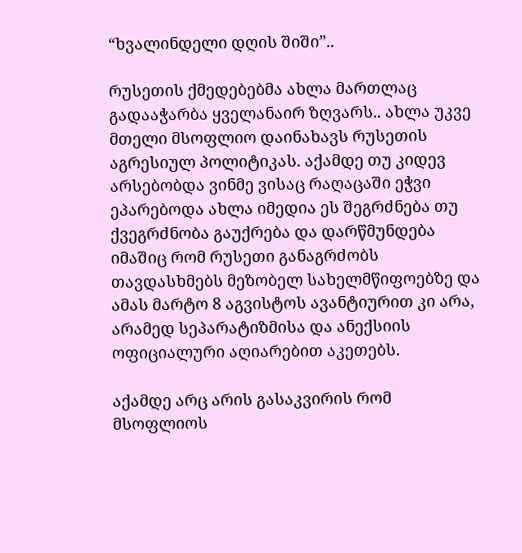“ხვალინდელი დღის შიში”..

რუსეთის ქმედებებმა ახლა მართლაც გადააჭარბა ყველანაირ ზღვარს.. ახლა უკვე მთელი მსოფლიო დაინახავს რუსეთის აგრესიულ პოლიტიკას. აქამდე თუ კიდევ არსებობდა ვინმე ვისაც რაღაცაში ეჭვი ეპარებოდა ახლა იმედია ეს შეგრძნება თუ ქვეგრძნობა გაუქრება და დარწმუნდება იმაშიც რომ რუსეთი განაგრძობს თავდასხმებს მეზობელ სახელმწიფოებზე და ამას მარტო 8 აგვისტოს ავანტიურით კი არა, არამედ სეპარატიზმისა და ანექსიის ოფიციალური აღიარებით აკეთებს.

აქამდე არც არის გასაკვირის რომ მსოფლიოს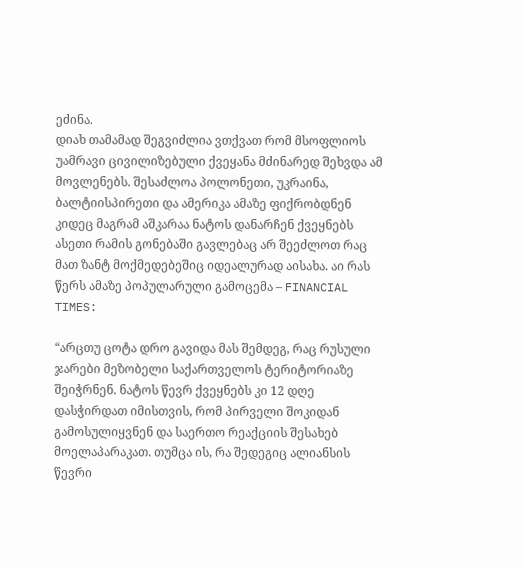ეძინა.
დიახ თამამად შეგვიძლია ვთქვათ რომ მსოფლიოს უამრავი ცივილიზებული ქვეყანა მძინარედ შეხვდა ამ მოვლენებს. შესაძლოა პოლონეთი, უკრაინა, ბალტიისპირეთი და ამერიკა ამაზე ფიქრობდნენ კიდეც მაგრამ აშკარაა ნატოს დანარჩენ ქვეყნებს ასეთი რამის გონებაში გავლებაც არ შეეძლოთ რაც მათ ზანტ მოქმედებეშიც იდეალურად აისახა. აი რას წერს ამაზე პოპულარული გამოცემა – FINANCIAL TIMES:

“არცთუ ცოტა დრო გავიდა მას შემდეგ, რაც რუსული ჯარები მეზობელი საქართველოს ტერიტორიაზე შეიჭრნენ. ნატოს წევრ ქვეყნებს კი 12 დღე დასჭირდათ იმისთვის, რომ პირველი შოკიდან გამოსულიყვნენ და საერთო რეაქციის შესახებ მოელაპარაკათ. თუმცა ის, რა შედეგიც ალიანსის წევრი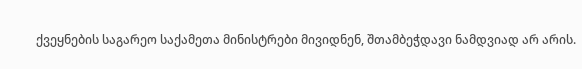ქვეყნების საგარეო საქამეთა მინისტრები მივიდნენ, შთამბეჭდავი ნამდვიად არ არის.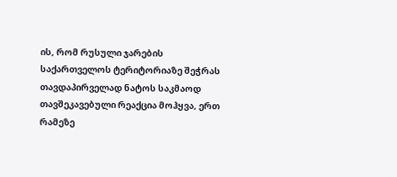ის, რომ რუსული ჯარების საქართველოს ტერიტორიაზე შეჭრას თავდაპირველად ნატოს საკმაოდ თავშეკავებული რეაქცია მოჰყვა, ერთ რამეზე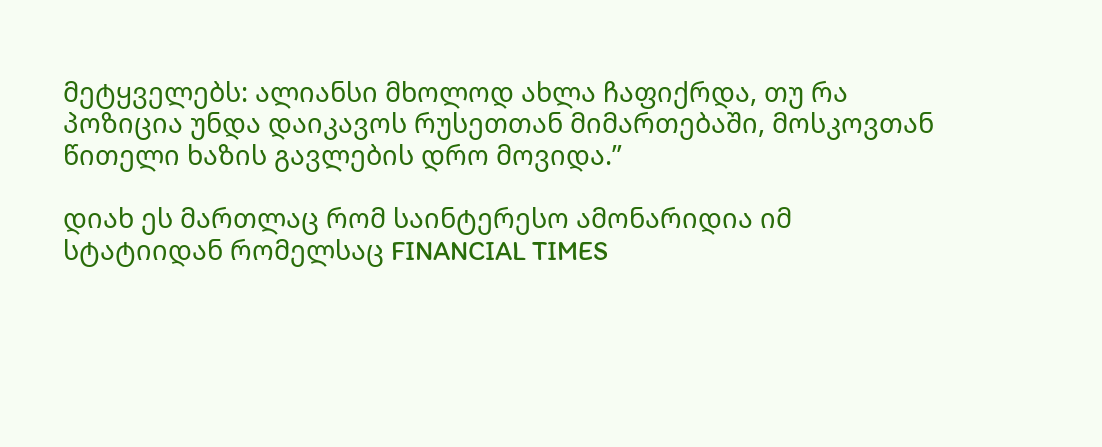მეტყველებს: ალიანსი მხოლოდ ახლა ჩაფიქრდა, თუ რა პოზიცია უნდა დაიკავოს რუსეთთან მიმართებაში, მოსკოვთან წითელი ხაზის გავლების დრო მოვიდა.”

დიახ ეს მართლაც რომ საინტერესო ამონარიდია იმ სტატიიდან რომელსაც FINANCIAL TIMES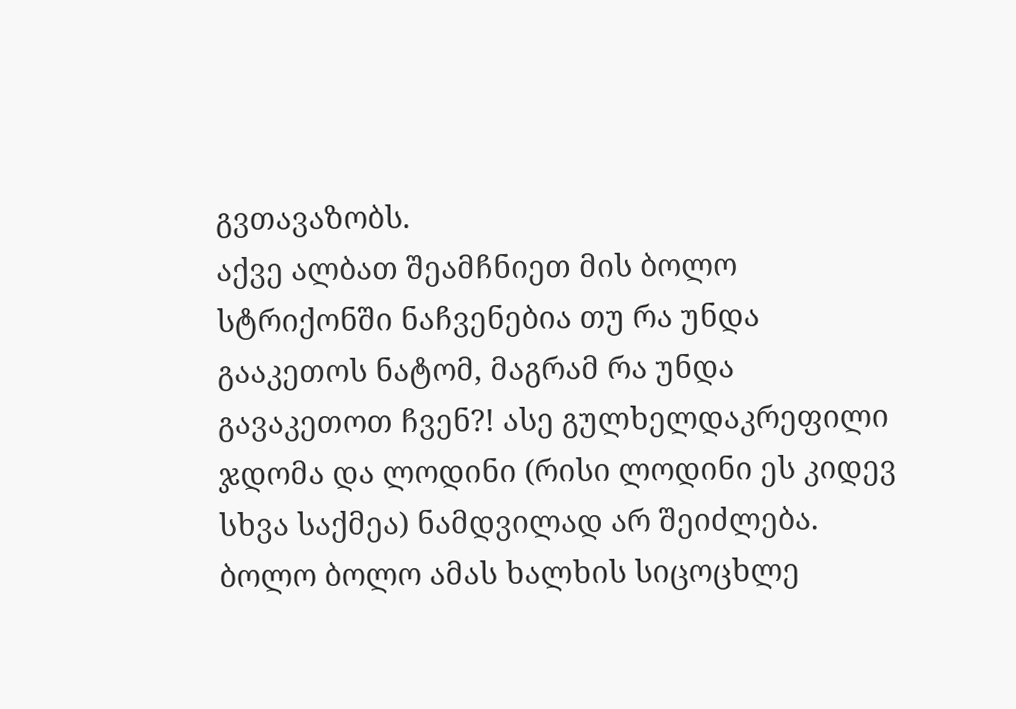გვთავაზობს.
აქვე ალბათ შეამჩნიეთ მის ბოლო სტრიქონში ნაჩვენებია თუ რა უნდა გააკეთოს ნატომ, მაგრამ რა უნდა გავაკეთოთ ჩვენ?! ასე გულხელდაკრეფილი ჯდომა და ლოდინი (რისი ლოდინი ეს კიდევ სხვა საქმეა) ნამდვილად არ შეიძლება. ბოლო ბოლო ამას ხალხის სიცოცხლე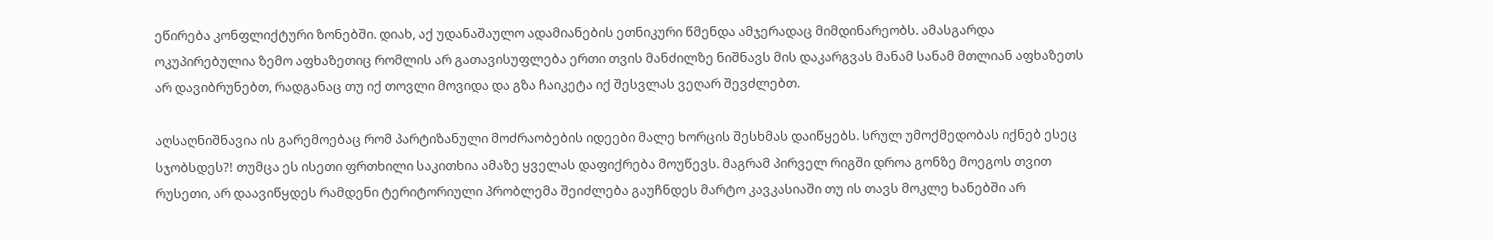ეწირება კონფლიქტური ზონებში. დიახ, აქ უდანაშაულო ადამიანების ეთნიკური წმენდა ამჯერადაც მიმდინარეობს. ამასგარდა ოკუპირებულია ზემო აფხაზეთიც რომლის არ გათავისუფლება ერთი თვის მანძილზე ნიშნავს მის დაკარგვას მანამ სანამ მთლიან აფხაზეთს არ დავიბრუნებთ, რადგანაც თუ იქ თოვლი მოვიდა და გზა ჩაიკეტა იქ შესვლას ვეღარ შევძლებთ.

აღსაღნიშნავია ის გარემოებაც რომ პარტიზანული მოძრაობების იდეები მალე ხორცის შესხმას დაიწყებს. სრულ უმოქმედობას იქნებ ესეც სჯობსდეს?! თუმცა ეს ისეთი ფრთხილი საკითხია ამაზე ყველას დაფიქრება მოუწევს. მაგრამ პირველ რიგში დროა გონზე მოეგოს თვით რუსეთი, არ დაავიწყდეს რამდენი ტერიტორიული პრობლემა შეიძლება გაუჩნდეს მარტო კავკასიაში თუ ის თავს მოკლე ხანებში არ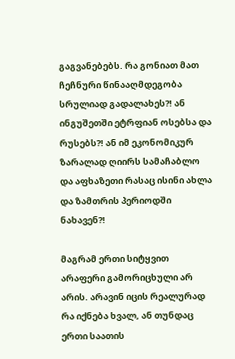გაგვანებებს. რა გონიათ მათ ჩეჩნური წინააღმდეგობა სრულიად გადალახეს?! ან ინგუშეთში ეტრფიან ოსებსა და რუსებს?! ან იმ ეკონომიკურ ზარალად ღიირს სამაჩაბლო და აფხაზეთი რასაც ისინი ახლა და ზამთრის პერიოდში ნახავენ?!

მაგრამ ერთი სიტყვით არაფერი გამორიცხული არ არის. არავინ იცის რეალურად რა იქნება ხვალ, ან თუნდაც ერთი საათის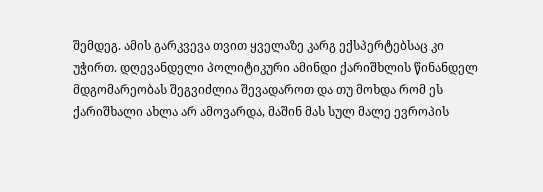შემდეგ. ამის გარკვევა თვით ყველაზე კარგ ექსპერტებსაც კი უჭირთ. დღევანდელი პოლიტიკური ამინდი ქარიშხლის წინანდელ მდგომარეობას შეგვიძლია შევადაროთ და თუ მოხდა რომ ეს ქარიშხალი ახლა არ ამოვარდა, მაშინ მას სულ მალე ევროპის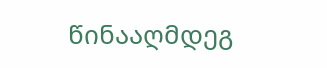წინააღმდეგ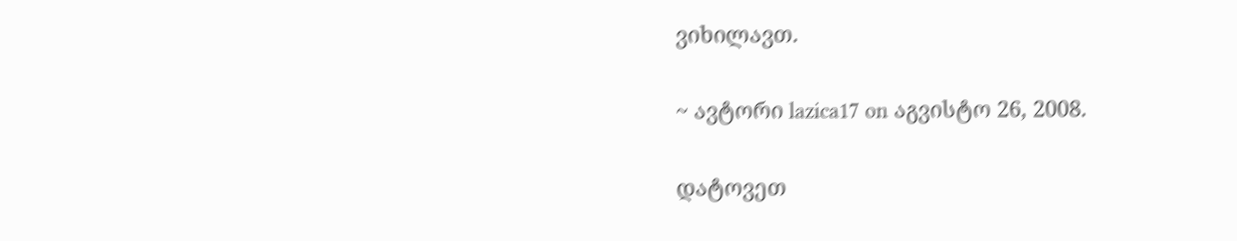ვიხილავთ.

~ ავტორი lazica17 on აგვისტო 26, 2008.

დატოვეთ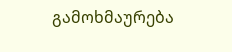გამოხმაურება